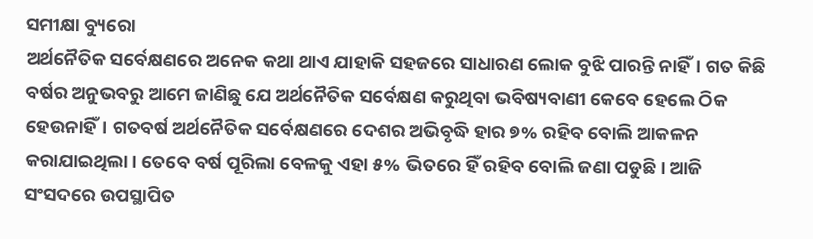ସମୀକ୍ଷା ବ୍ୟୁରୋ
ଅର୍ଥନୈତିକ ସର୍ବେକ୍ଷଣରେ ଅନେକ କଥା ଥାଏ ଯାହାକି ସହଜରେ ସାଧାରଣ ଲୋକ ବୁଝି ପାରନ୍ତି ନାହିଁ। ଗତ କିଛି ବର୍ଷର ଅନୁଭବରୁ ଆମେ ଜାଣିଛୁ ଯେ ଅର୍ଥନୈତିକ ସର୍ବେକ୍ଷଣ କରୁଥିବା ଭବିଷ୍ୟବାଣୀ କେବେ ହେଲେ ଠିକ ହେଉନାହିଁ। ଗତବର୍ଷ ଅର୍ଥନୈତିକ ସର୍ବେକ୍ଷଣରେ ଦେଶର ଅଭିବୃଦ୍ଧି ହାର ୭% ରହିବ ବୋଲି ଆକଳନ କରାଯାଇଥିଲା। ତେବେ ବର୍ଷ ପୂରିଲା ବେଳକୁ ଏହା ୫% ଭିତରେ ହିଁ ରହିବ ବୋଲି ଜଣା ପଡୁଛି। ଆଜି ସଂସଦରେ ଉପସ୍ଥାପିତ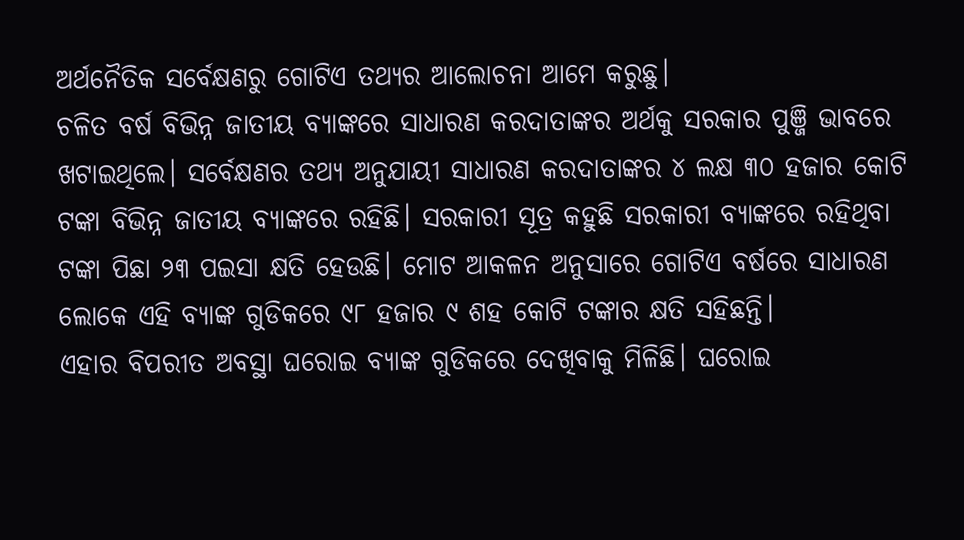ଅର୍ଥନୈତିକ ସର୍ବେକ୍ଷଣରୁ ଗୋଟିଏ ତଥ୍ୟର ଆଲୋଚନା ଆମେ କରୁଛୁ।
ଚଳିତ ବର୍ଷ ବିଭିନ୍ନ ଜାତୀୟ ବ୍ୟାଙ୍କରେ ସାଧାରଣ କରଦାତାଙ୍କର ଅର୍ଥକୁ ସରକାର ପୁଞ୍ଜି ଭାବରେ ଖଟାଇଥିଲେ। ସର୍ବେକ୍ଷଣର ତଥ୍ୟ ଅନୁଯାୟୀ ସାଧାରଣ କରଦାତାଙ୍କର ୪ ଲକ୍ଷ ୩୦ ହଜାର କୋଟି ଟଙ୍କା ବିଭିନ୍ନ ଜାତୀୟ ବ୍ୟାଙ୍କରେ ରହିଛି। ସରକାରୀ ସୂତ୍ର କହୁଛି ସରକାରୀ ବ୍ୟାଙ୍କରେ ରହିଥିବା ଟଙ୍କା ପିଛା ୨୩ ପଇସା କ୍ଷତି ହେଉଛି। ମୋଟ ଆକଳନ ଅନୁସାରେ ଗୋଟିଏ ବର୍ଷରେ ସାଧାରଣ ଲୋକେ ଏହି ବ୍ୟାଙ୍କ ଗୁଡିକରେ ୯୮ ହଜାର ୯ ଶହ କୋଟି ଟଙ୍କାର କ୍ଷତି ସହିଛନ୍ତି।
ଏହାର ବିପରୀତ ଅବସ୍ଥା ଘରୋଇ ବ୍ୟାଙ୍କ ଗୁଡିକରେ ଦେଖିବାକୁ ମିଳିଛି। ଘରୋଇ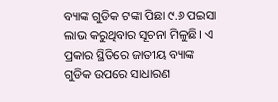ବ୍ୟାଙ୍କ ଗୁଡିକ ଟଙ୍କା ପିଛା ୯.୬ ପଇସା ଲାଭ କରୁଥିବାର ସୂଚନା ମିଳୁଛି। ଏ ପ୍ରକାର ସ୍ଥିତିରେ ଜାତୀୟ ବ୍ୟାଙ୍କ ଗୁଡିକ ଉପରେ ସାଧାରଣ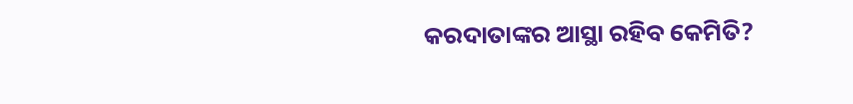କରଦାତାଙ୍କର ଆସ୍ଥା ରହିବ କେମିତି?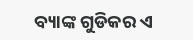ବ୍ୟାଙ୍କ ଗୁଡିକର ଏ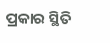ପ୍ରକାର ସ୍ଥିତି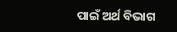ପାଇଁ ଅର୍ଥ ବିଭାଗ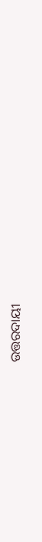ଉତ୍ତରଦାୟୀ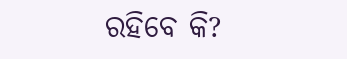ରହିବେ କି?